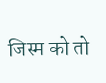जिस्म को तो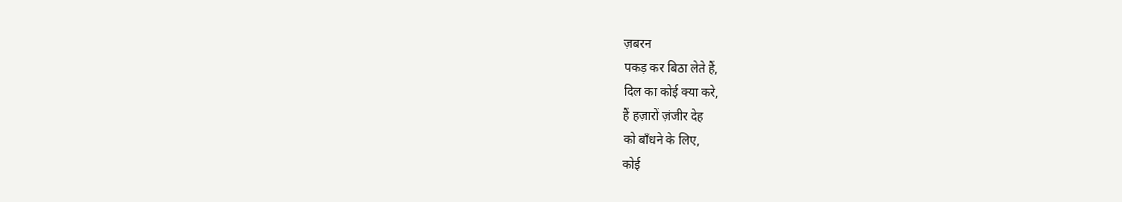ज़बरन
पकड़ कर बिठा लेते हैं,
दिल का कोई क्या करे,
हैं हज़ारों ज़ंजीर देह
को बाँधने के लिए,
कोई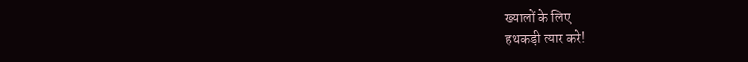ख्यालों के लिए
हथकड़ी त्यार करे!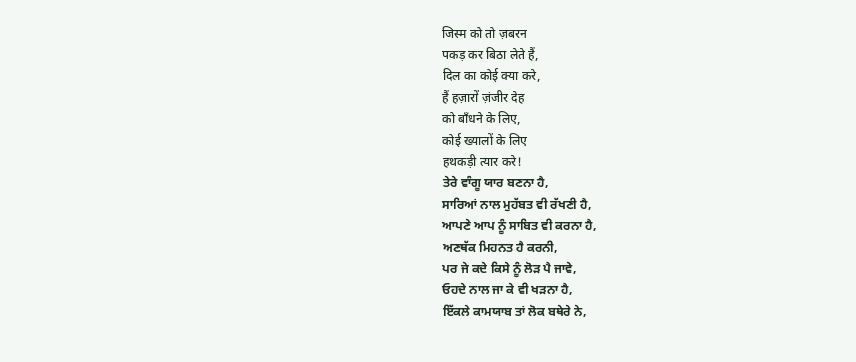जिस्म को तो ज़बरन
पकड़ कर बिठा लेते हैं,
दिल का कोई क्या करे,
हैं हज़ारों ज़ंजीर देह
को बाँधने के लिए,
कोई ख्यालों के लिए
हथकड़ी त्यार करे!
ਤੇਰੇ ਵਾੰਗੂ ਯਾਰ ਬਣਨਾ ਹੈ,
ਸਾਰਿਆਂ ਨਾਲ ਮੁਹੱਬਤ ਵੀ ਰੱਖਣੀ ਹੈ,
ਆਪਣੇ ਆਪ ਨੂੰ ਸਾਬਿਤ ਵੀ ਕਰਨਾ ਹੈ,
ਅਣਥੱਕ ਮਿਹਨਤ ਹੈ ਕਰਨੀ,
ਪਰ ਜੇ ਕਦੇ ਕਿਸੇ ਨੂੰ ਲੋੜ ਪੈ ਜਾਵੇ,
ਓਹਦੇ ਨਾਲ ਜਾ ਕੇ ਵੀ ਖੜਨਾ ਹੈ,
ਇੱਕਲੇ ਕਾਮਯਾਬ ਤਾਂ ਲੋਕ ਬਥੇਰੇ ਨੇ,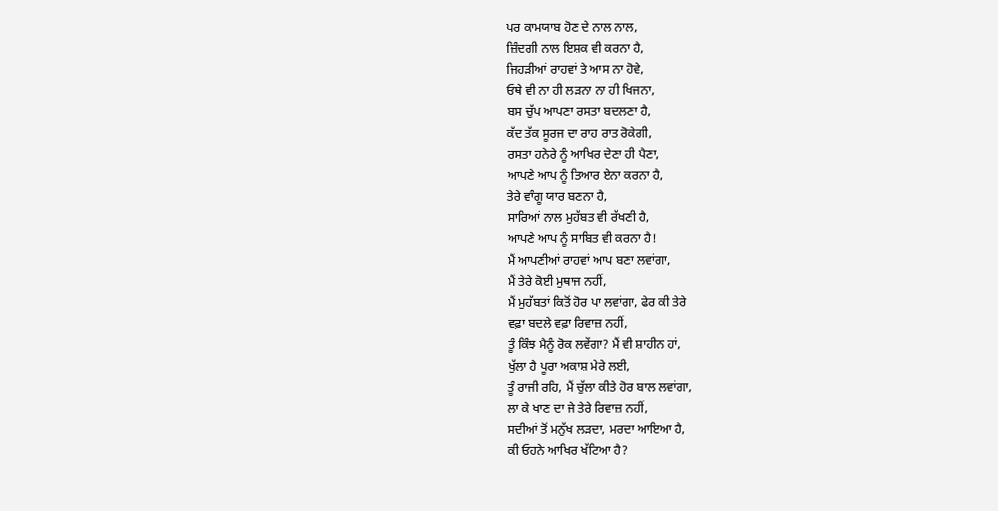ਪਰ ਕਾਮਯਾਬ ਹੋਣ ਦੇ ਨਾਲ ਨਾਲ,
ਜ਼ਿੰਦਗੀ ਨਾਲ ਇਸ਼ਕ ਵੀ ਕਰਨਾ ਹੈ,
ਜਿਹੜੀਆਂ ਰਾਹਵਾਂ ਤੇ ਆਸ ਨਾ ਹੋਵੇ,
ਓਥੇ ਵੀ ਨਾ ਹੀ ਲੜਨਾ ਨਾ ਹੀ ਖਿਜਨਾ,
ਬਸ ਚੁੱਪ ਆਪਣਾ ਰਸਤਾ ਬਦਲਣਾ ਹੈ,
ਕੱਦ ਤੱਕ ਸੂਰਜ ਦਾ ਰਾਹ ਰਾਤ ਰੋਕੇਗੀ,
ਰਸਤਾ ਹਨੇਰੇ ਨੂੰ ਆਖਿਰ ਦੇਣਾ ਹੀ ਪੈਣਾ,
ਆਪਣੇ ਆਪ ਨੂੰ ਤਿਆਰ ਏਨਾ ਕਰਨਾ ਹੈ,
ਤੇਰੇ ਵਾੰਗੂ ਯਾਰ ਬਣਨਾ ਹੈ,
ਸਾਰਿਆਂ ਨਾਲ ਮੁਹੱਬਤ ਵੀ ਰੱਖਣੀ ਹੈ,
ਆਪਣੇ ਆਪ ਨੂੰ ਸਾਬਿਤ ਵੀ ਕਰਨਾ ਹੈ!
ਮੈਂ ਆਪਣੀਆਂ ਰਾਹਵਾਂ ਆਪ ਬਣਾ ਲਵਾਂਗਾ,
ਮੈਂ ਤੇਰੇ ਕੋਈ ਮੁਥਾਜ ਨਹੀਂ,
ਮੈਂ ਮੁਹੱਬਤਾਂ ਕਿਤੋਂ ਹੋਰ ਪਾ ਲਵਾਂਗਾ, ਫੇਰ ਕੀ ਤੇਰੇ
ਵਫ਼ਾ ਬਦਲੇ ਵਫ਼ਾ ਰਿਵਾਜ਼ ਨਹੀਂ,
ਤੂੰ ਕਿੰਝ ਮੈਨੂੰ ਰੋਕ ਲਵੇਂਗਾ? ਮੈਂ ਵੀ ਸ਼ਾਹੀਨ ਹਾਂ,
ਖੁੱਲਾ ਹੈ ਪੂਰਾ ਅਕਾਸ਼ ਮੇਰੇ ਲਈ,
ਤੂੰ ਰਾਜੀ ਰਹਿ, ਮੈਂ ਚੁੱਲਾ ਕੀਤੇ ਹੋਰ ਬਾਲ ਲਵਾਂਗਾ,
ਲਾ ਕੇ ਖਾਣ ਦਾ ਜੇ ਤੇਰੇ ਰਿਵਾਜ਼ ਨਹੀਂ,
ਸਦੀਆਂ ਤੋਂ ਮਨੁੱਖ ਲੜਦਾ, ਮਰਦਾ ਆਇਆ ਹੈ,
ਕੀ ਓਹਨੇ ਆਖਿਰ ਖੱਟਿਆ ਹੈ?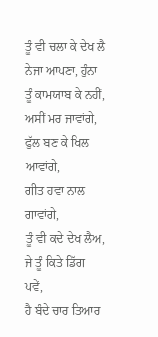ਤੂੰ ਵੀ ਚਲਾ ਕੇ ਦੇਖ ਲੈ ਨੇਜਾ ਆਪਣਾ, ਹੁੰਨਾ
ਤੂੰ ਕਾਮਯਾਬ ਕੇ ਨਹੀਂ,
ਅਸੀਂ ਮਰ ਜਾਵਾਂਗੇ, ਫੁੱਲ ਬਣ ਕੇ ਖਿਲ ਆਵਾਂਗੇ,
ਗੀਤ ਹਵਾ ਨਾਲ ਗਾਵਾਂਗੇ,
ਤੂੰ ਵੀ ਕਦੇ ਦੇਖ ਲੈਅ, ਜੇ ਤੂੰ ਕਿਤੇ ਡਿੱਗ ਪਵੇਂ,
ਹੈ ਬੰਦੇ ਚਾਰ ਤਿਆਰ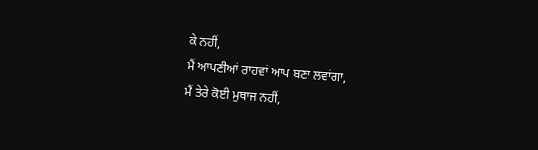ਕੇ ਨਹੀਂ,
ਮੈਂ ਆਪਣੀਆਂ ਰਾਹਵਾਂ ਆਪ ਬਣਾ ਲਵਾਂਗਾ,
ਮੈਂ ਤੇਰੇ ਕੋਈ ਮੁਥਾਜ ਨਹੀਂ,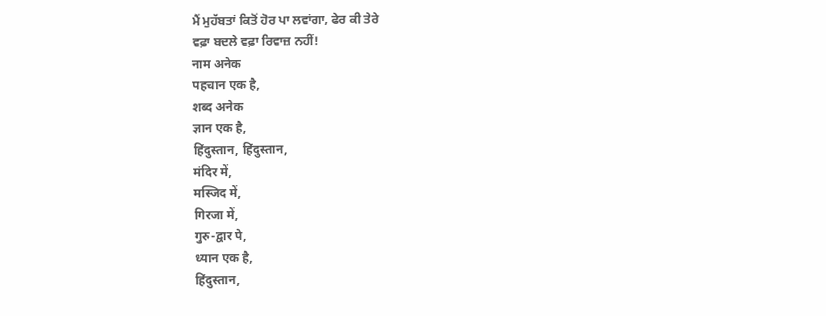ਮੈਂ ਮੁਹੱਬਤਾਂ ਕਿਤੋਂ ਹੋਰ ਪਾ ਲਵਾਂਗਾ, ਫੇਰ ਕੀ ਤੇਰੇ
ਵਫ਼ਾ ਬਦਲੇ ਵਫ਼ਾ ਰਿਵਾਜ਼ ਨਹੀਂ!
नाम अनेक
पहचान एक है,
शब्द अनेक
ज्ञान एक है,
हिंदुस्तान, हिंदुस्तान,
मंदिर में,
मस्जिद में,
गिरजा में,
गुरु-द्वार पे,
ध्यान एक है,
हिंदुस्तान,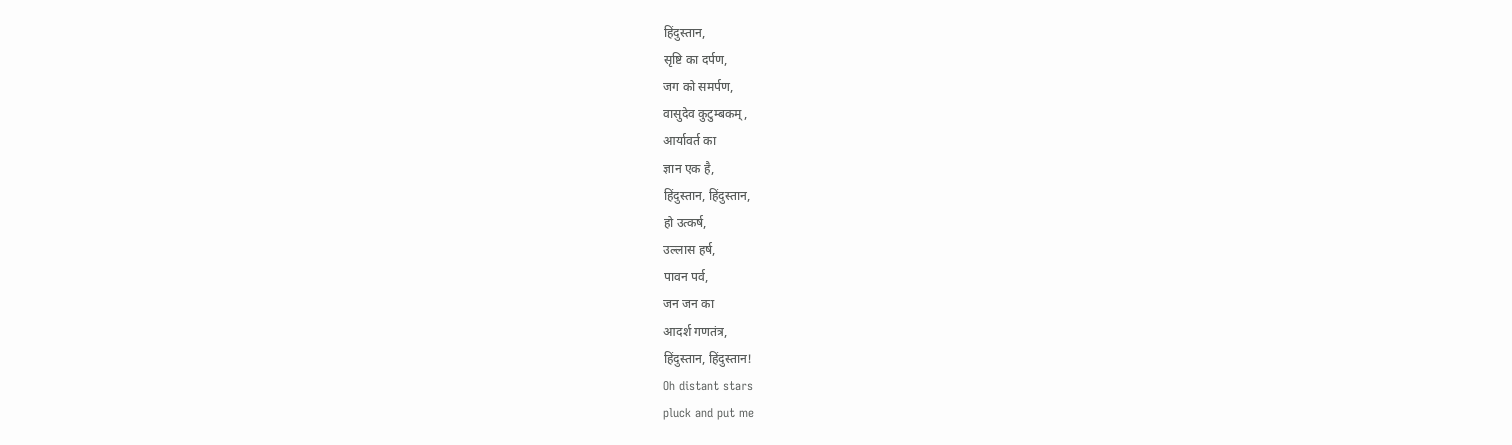हिंदुस्तान,
सृष्टि का दर्पण,
जग को समर्पण,
वासुदेव कुटुम्बकम्,
आर्यावर्त का
ज्ञान एक है,
हिंदुस्तान, हिंदुस्तान,
हो उत्कर्ष,
उल्लास हर्ष,
पावन पर्व,
जन जन का
आदर्श गणतंत्र,
हिंदुस्तान, हिंदुस्तान!
Oh distant stars
pluck and put me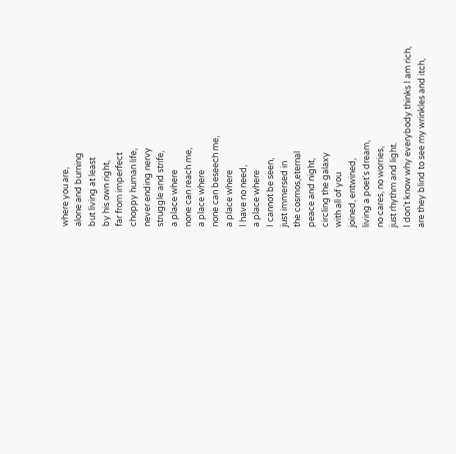where you are,
alone and burning
but living at least
by his own right,
far from imperfect
choppy human life,
never ending nervy
struggle and strife,
a place where
none can reach me,
a place where
none can beseech me,
a place where
I have no need,
a place where
I cannot be seen,
just immersed in
the cosmos,eternal
peace and night,
circling the galaxy
with all of you
joined, entwined,
living a poet's dream,
no cares, no worries,
just rhythm and light.
I don't know why everybody thinks I am rich,
are they blind to see my wrinkles and itch,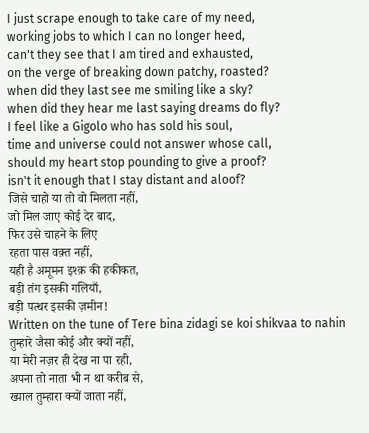I just scrape enough to take care of my need,
working jobs to which I can no longer heed,
can't they see that I am tired and exhausted,
on the verge of breaking down patchy, roasted?
when did they last see me smiling like a sky?
when did they hear me last saying dreams do fly?
I feel like a Gigolo who has sold his soul,
time and universe could not answer whose call,
should my heart stop pounding to give a proof?
isn't it enough that I stay distant and aloof?
जिसे चाहो या तो वो मिलता नहीं,
जो मिल जाए कोई देर बाद,
फिर उसे चाहने के लिए
रहता पास वक़्त नहीं,
यही है अमूमन इश्क़ की हकीकत,
बड़ी तंग इसकी गलियाँ,
बड़ी पत्थर इसकी ज़मीन!
Written on the tune of Tere bina zidagi se koi shikvaa to nahin
तुम्हारे जैसा कोई और क्यों नहीं,
या मेरी नज़र ही देख ना पा रही,
अपना तो नाता भी न था करीब से,
ख्याल तुम्हारा क्यों जाता नहीं,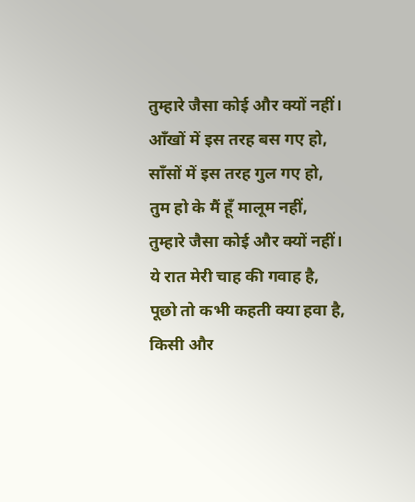तुम्हारे जैसा कोई और क्यों नहीं।
आँखों में इस तरह बस गए हो,
साँसों में इस तरह गुल गए हो,
तुम हो के मैं हूँ मालूम नहीं,
तुम्हारे जैसा कोई और क्यों नहीं।
ये रात मेरी चाह की गवाह है,
पूछो तो कभी कहती क्या हवा है,
किसी और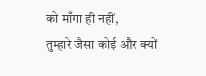को माँगा ही नहीं,
तुम्हारे जैसा कोई और क्यों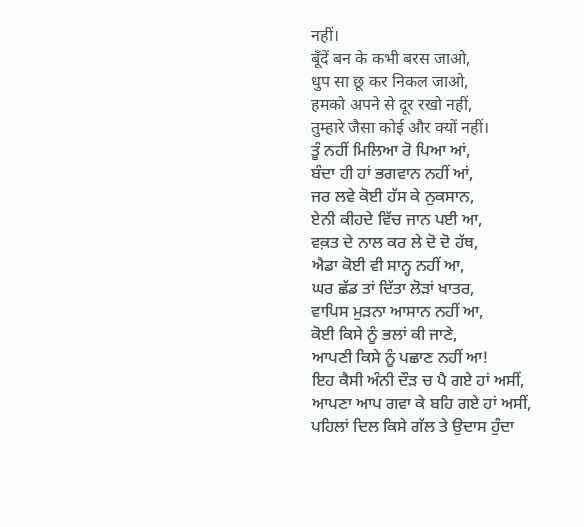नहीं।
बूँदें बन के कभी बरस जाओ,
धुप सा छू कर निकल जाओ,
हमको अपने से दूर रखो नहीं,
तुम्हारे जैसा कोई और क्यों नहीं।
ਤੂੰ ਨਹੀਂ ਮਿਲਿਆ ਰੋ ਪਿਆ ਆਂ,
ਬੰਦਾ ਹੀ ਹਾਂ ਭਗਵਾਨ ਨਹੀਂ ਆਂ,
ਜਰ ਲਵੇ ਕੋਈ ਹੱਸ ਕੇ ਨੁਕਸਾਨ,
ਏਨੀ ਕੀਹਦੇ ਵਿੱਚ ਜਾਨ ਪਈ ਆ,
ਵਕ਼ਤ ਦੇ ਨਾਲ ਕਰ ਲੇ ਦੋ ਦੋ ਹੱਥ,
ਐਡਾ ਕੋਈ ਵੀ ਸਾਨ੍ਹ ਨਹੀਂ ਆ,
ਘਰ ਛੱਡ ਤਾਂ ਦਿੱਤਾ ਲੋੜਾਂ ਖਾਤਰ,
ਵਾਪਿਸ ਮੁੜਨਾ ਆਸਾਨ ਨਹੀਂ ਆ,
ਕੋਈ ਕਿਸੇ ਨੂੰ ਭਲਾਂ ਕੀ ਜਾਣੇ,
ਆਪਣੀ ਕਿਸੇ ਨੂੰ ਪਛਾਣ ਨਹੀਂ ਆ!
ਇਹ ਕੈਸੀ ਅੰਨੀ ਦੌੜ ਚ ਪੈ ਗਏ ਹਾਂ ਅਸੀਂ,
ਆਪਣਾ ਆਪ ਗਵਾ ਕੇ ਬਹਿ ਗਏ ਹਾਂ ਅਸੀਂ,
ਪਹਿਲਾਂ ਦਿਲ ਕਿਸੇ ਗੱਲ ਤੇ ਉਦਾਸ ਹੁੰਦਾ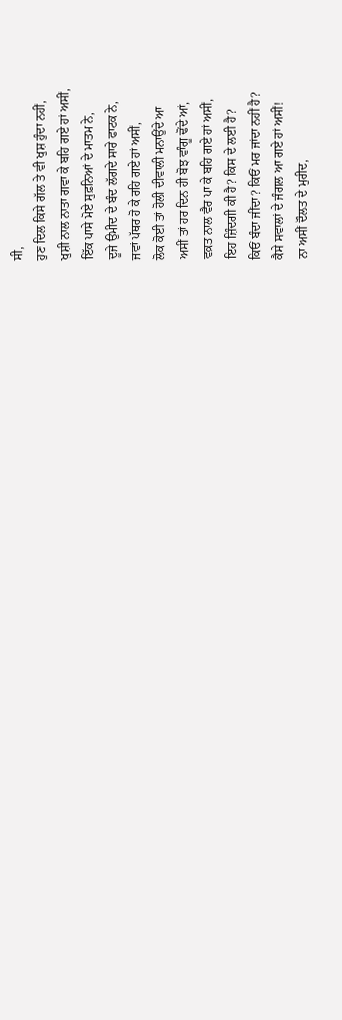ਸੀ,
ਹੁਣ ਦਿਲ ਕਿਸੇ ਗੱਲ ਤੇ ਵੀ ਖੁਸ਼ ਹੁੰਦਾ ਨਹੀਂ,
ਖੁਸ਼ੀ ਨਾਲ ਨਾਤਾ ਗਵਾ ਕੇ ਬਹਿ ਗਏ ਹਾਂ ਅਸੀਂ,
ਇੱਕ ਪਾਸੇ ਮੋਏ ਸੁਫ਼ਨਿਆਂ ਦੇ ਮਾਤਮ ਨੇ,
ਦੂਜੇ ਉਮੀਦ ਦੇ ਬੰਦ ਲੱਗਦੇ ਸਾਰੇ ਫਾਟਕ ਨੇ,
ਜਵਾਂ ਪੱਥਰ ਹੋ ਕੇ ਰਹਿ ਗਏ ਹਾਂ ਅਸੀਂ,
ਲੋਕ ਕੋਈ ਤਾਂ ਹੋਲੀ ਦੀਵਾਲੀ ਮਨਾਉਂਦੇ ਆ
ਅਸੀਂ ਤਾਂ ਹਰ ਦਿਨ ਹੀ ਬੋਝ ਵਾੰਗੂ ਢੋਂਦੇ ਆਂ,
ਵਕ਼ਤ ਨਾਲ ਵੈਰ ਪਾ ਕੇ ਬਹਿ ਗਏ ਹਾਂ ਅਸੀਂ,
ਇਹ ਜ਼ਿੰਦਗੀ ਕੀ ਹੈ? ਕਿਸ ਦੇ ਲਈ ਹੈ?
ਕਿਓਂ ਬੰਦਾ ਜੀਂਦਾ? ਕਿਓਂ ਮਰ ਜਾਂਦਾ ਨਹੀਂ ਹੈ?
ਕੈਸੇ ਸਵਾਲਾਂ ਦੇ ਜੰਗਲ ਆ ਗਏ ਹਾਂ ਅਸੀਂ!
ਨਾ ਅਸੀਂ ਦੌਲਤ ਦੇ ਮੁਰੀਦ,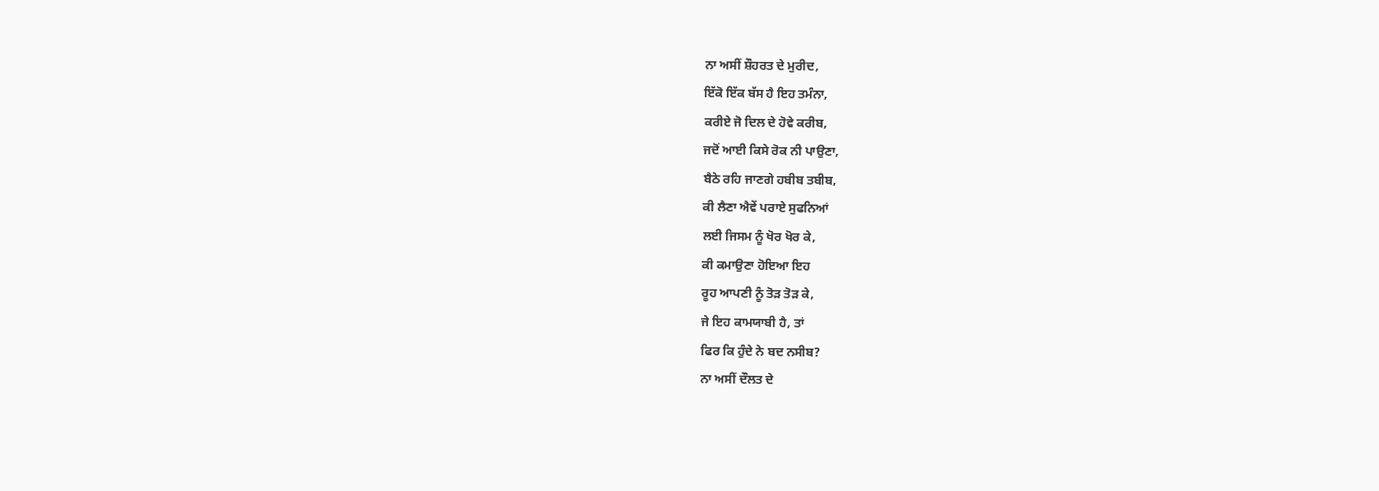ਨਾ ਅਸੀਂ ਸ਼ੌਹਰਤ ਦੇ ਮੁਰੀਦ,
ਇੱਕੋ ਇੱਕ ਬੱਸ ਹੈ ਇਹ ਤਮੰਨਾ,
ਕਰੀਏ ਜੋ ਦਿਲ ਦੇ ਹੋਵੇ ਕਰੀਬ,
ਜਦੋਂ ਆਈ ਕਿਸੇ ਰੋਕ ਨੀ ਪਾਉਣਾ,
ਬੈਠੇ ਰਹਿ ਜਾਣਗੇ ਹਬੀਬ ਤਬੀਬ,
ਕੀ ਲੈਣਾ ਐਵੇਂ ਪਰਾਏ ਸੁਫਨਿਆਂ
ਲਈ ਜਿਸਮ ਨੂੰ ਖੋਰ ਖੋਰ ਕੇ,
ਕੀ ਕਮਾਉਣਾ ਹੋਇਆ ਇਹ
ਰੂਹ ਆਪਣੀ ਨੂੰ ਤੋੜ ਤੋੜ ਕੇ,
ਜੇ ਇਹ ਕਾਮਯਾਬੀ ਹੈ, ਤਾਂ
ਫਿਰ ਕਿ ਹੁੰਦੇ ਨੇ ਬਦ ਨਸੀਬ?
ਨਾ ਅਸੀਂ ਦੌਲਤ ਦੇ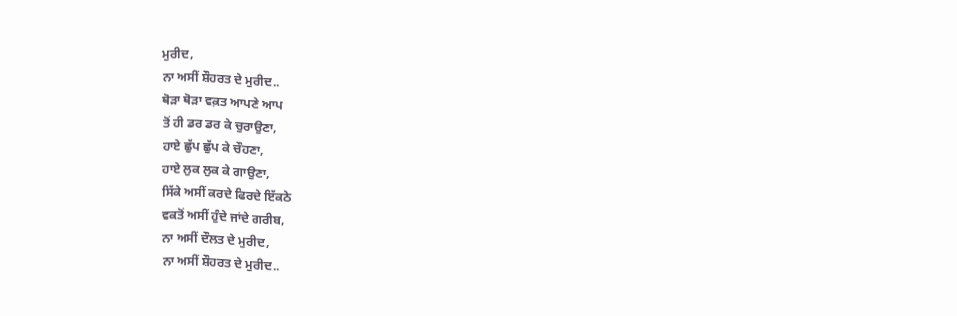ਮੁਰੀਦ,
ਨਾ ਅਸੀਂ ਸ਼ੌਹਰਤ ਦੇ ਮੁਰੀਦ..
ਥੋੜਾ ਥੋੜਾ ਵਕ਼ਤ ਆਪਣੇ ਆਪ
ਤੋਂ ਹੀ ਡਰ ਡਰ ਕੇ ਚੁਰਾਉਣਾ,
ਹਾਏ ਛੁੱਪ ਛੁੱਪ ਕੇ ਚੌਹਣਾ,
ਹਾਏ ਲੁਕ ਲੁਕ ਕੇ ਗਾਉਣਾ,
ਸਿੱਕੇ ਅਸੀਂ ਕਰਦੇ ਫਿਰਦੇ ਇੱਕਠੇ
ਵਕਤੋਂ ਅਸੀਂ ਹੁੰਦੇ ਜਾਂਦੇ ਗਰੀਬ,
ਨਾ ਅਸੀਂ ਦੌਲਤ ਦੇ ਮੁਰੀਦ,
ਨਾ ਅਸੀਂ ਸ਼ੌਹਰਤ ਦੇ ਮੁਰੀਦ..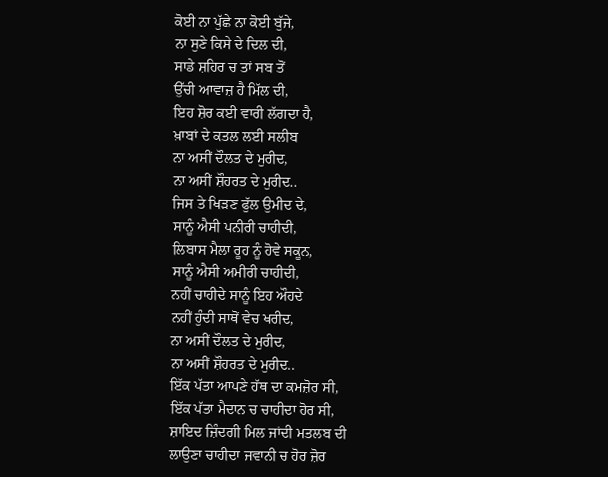ਕੋਈ ਨਾ ਪੁੱਛੇ ਨਾ ਕੋਈ ਬੁੱਜੇ,
ਨਾ ਸੁਣੇ ਕਿਸੇ ਦੇ ਦਿਲ ਦੀ,
ਸਾਡੇ ਸ਼ਹਿਰ ਚ ਤਾਂ ਸਬ ਤੋਂ
ਉੱਚੀ ਆਵਾਜ਼ ਹੈ ਮਿੱਲ ਦੀ,
ਇਹ ਸ਼ੋਰ ਕਈ ਵਾਰੀ ਲੱਗਦਾ ਹੈ,
ਖ਼ਾਬਾਂ ਦੇ ਕਤਲ ਲਈ ਸਲੀਬ
ਨਾ ਅਸੀਂ ਦੌਲਤ ਦੇ ਮੁਰੀਦ,
ਨਾ ਅਸੀਂ ਸ਼ੌਹਰਤ ਦੇ ਮੁਰੀਦ..
ਜਿਸ ਤੇ ਖਿੜਣ ਫੁੱਲ ਉਮੀਦ ਦੇ,
ਸਾਨੂੰ ਐਸੀ ਪਨੀਰੀ ਚਾਹੀਦੀ,
ਲਿਬਾਸ ਮੈਲਾ ਰੂਹ ਨੂੰ ਹੋਵੇ ਸਕੂਨ,
ਸਾਨੂੰ ਐਸੀ ਅਮੀਰੀ ਚਾਹੀਦੀ,
ਨਹੀਂ ਚਾਹੀਦੇ ਸਾਨੂੰ ਇਹ ਔਹਦੇ
ਨਹੀਂ ਹੁੰਦੀ ਸਾਥੋਂ ਵੇਚ ਖਰੀਦ,
ਨਾ ਅਸੀਂ ਦੌਲਤ ਦੇ ਮੁਰੀਦ,
ਨਾ ਅਸੀਂ ਸ਼ੌਹਰਤ ਦੇ ਮੁਰੀਦ..
ਇੱਕ ਪੱਤਾ ਆਪਣੇ ਹੱਥ ਦਾ ਕਮਜ਼ੋਰ ਸੀ,
ਇੱਕ ਪੱਤਾ ਮੈਦਾਨ ਚ ਚਾਹੀਦਾ ਹੋਰ ਸੀ,
ਸ਼ਾਇਦ ਜ਼ਿੰਦਗੀ ਮਿਲ ਜਾਂਦੀ ਮਤਲਬ ਦੀ
ਲਾਉਣਾ ਚਾਹੀਦਾ ਜਵਾਨੀ ਚ ਹੋਰ ਜ਼ੋਰ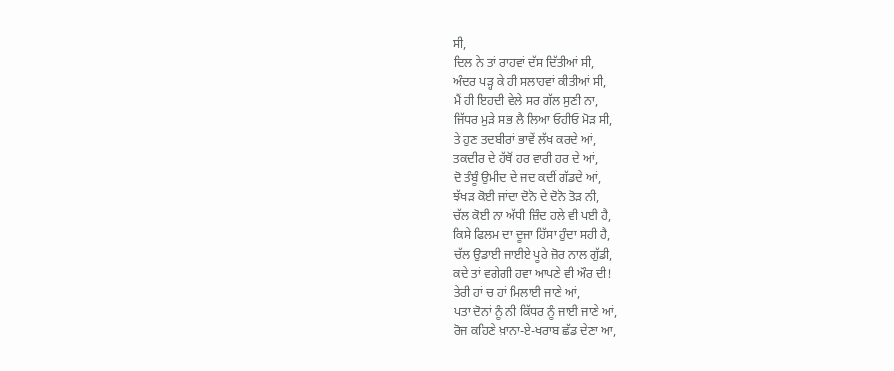ਸੀ,
ਦਿਲ ਨੇ ਤਾਂ ਰਾਹਵਾਂ ਦੱਸ ਦਿੱਤੀਆਂ ਸੀ,
ਅੰਦਰ ਪੜ੍ਹ ਕੇ ਹੀ ਸਲਾਹਵਾਂ ਕੀਤੀਆਂ ਸੀ,
ਮੈਂ ਹੀ ਇਹਦੀ ਵੇਲੇ ਸਰ ਗੱਲ ਸੁਣੀ ਨਾ,
ਜਿੱਧਰ ਮੁੜੇ ਸਭ ਲੈ ਲਿਆ ਓਹੀਓ ਮੋੜ ਸੀ,
ਤੇ ਹੁਣ ਤਦਬੀਰਾਂ ਭਾਵੇਂ ਲੱਖ ਕਰਦੇ ਆਂ,
ਤਕਦੀਰ ਦੇ ਹੱਥੋਂ ਹਰ ਵਾਰੀ ਹਰ ਦੇ ਆਂ,
ਦੋ ਤੰਬੂੰ ਉਮੀਦ ਦੇ ਜਦ ਕਦੀਂ ਗੱਡਦੇ ਆਂ,
ਝੱਖੜ ਕੋਈ ਜਾਂਦਾ ਦੋਨੋ ਦੇ ਦੋਨੋ ਤੋੜ ਨੀ,
ਚੱਲ ਕੋਈ ਨਾ ਅੱਧੀ ਜ਼ਿੰਦ ਹਲੇ ਵੀ ਪਈ ਹੈ,
ਕਿਸੇ ਫਿਲਮ ਦਾ ਦੂਜਾ ਹਿੱਸਾ ਹੁੰਦਾ ਸਹੀ ਹੈ,
ਚੱਲ ਉਡਾਈ ਜਾਈਏ ਪੂਰੇ ਜ਼ੋਰ ਨਾਲ ਗੁੱਡੀ,
ਕਦੇ ਤਾਂ ਵਗੇਗੀ ਹਵਾ ਆਪਣੇ ਵੀ ਔਰ ਦੀ!
ਤੇਰੀ ਹਾਂ ਚ ਹਾਂ ਮਿਲਾਈ ਜਾਣੇ ਆਂ,
ਪਤਾ ਦੋਨਾਂ ਨੂੰ ਨੀ ਕਿੱਧਰ ਨੂੰ ਜਾਈ ਜਾਣੇ ਆਂ,
ਰੋਜ ਕਹਿਣੇ ਖ਼ਾਨਾ-ਏ-ਖਰਾਬ ਛੱਡ ਦੇਣਾ ਆ,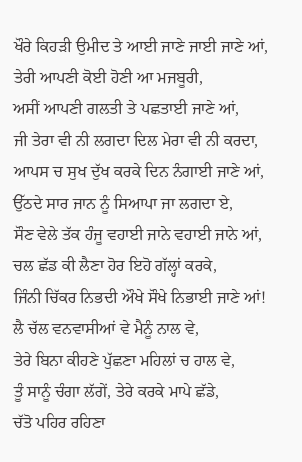ਖੌਰੇ ਕਿਹੜੀ ਉਮੀਦ ਤੇ ਆਈ ਜਾਣੇ ਜਾਈ ਜਾਣੇ ਆਂ,
ਤੇਰੀ ਆਪਣੀ ਕੋਈ ਹੋਣੀ ਆ ਮਜਬੂਰੀ,
ਅਸੀਂ ਆਪਣੀ ਗਲਤੀ ਤੇ ਪਛਤਾਈ ਜਾਣੇ ਆਂ,
ਜੀ ਤੇਰਾ ਵੀ ਨੀ ਲਗਦਾ ਦਿਲ ਮੇਰਾ ਵੀ ਨੀ ਕਰਦਾ,
ਆਪਸ ਚ ਸੁਖ ਦੁੱਖ ਕਰਕੇ ਦਿਨ ਨੰਗਾਈ ਜਾਣੇ ਆਂ,
ਉੱਠਦੇ ਸਾਰ ਜਾਨ ਨੂੰ ਸਿਆਪਾ ਜਾ ਲਗਦਾ ਏ,
ਸੌਣ ਵੇਲੇ ਤੱਕ ਹੰਜੂ ਵਹਾਈ ਜਾਨੇ ਵਹਾਈ ਜਾਨੇ ਆਂ,
ਚਲ ਛੱਡ ਕੀ ਲੈਣਾ ਹੋਰ ਇਹੋ ਗੱਲ੍ਹਾਂ ਕਰਕੇ,
ਜਿੰਨੀ ਚਿੱਕਰ ਨਿਭਦੀ ਔਖੇ ਸੌਖੇ ਨਿਭਾਈ ਜਾਣੇ ਆਂ!
ਲੈ ਚੱਲ ਵਨਵਾਸੀਆਂ ਵੇ ਮੈਨੂੰ ਨਾਲ ਵੇ,
ਤੇਰੇ ਬਿਨਾ ਕੀਹਣੇ ਪੁੱਛਣਾ ਮਹਿਲਾਂ ਚ ਹਾਲ ਵੇ,
ਤੂੰ ਸਾਨੂੰ ਚੰਗਾ ਲੱਗੇਂ, ਤੇਰੇ ਕਰਕੇ ਮਾਪੇ ਛੱਡੇ,
ਚੱਤੋ ਪਹਿਰ ਰਹਿਣਾ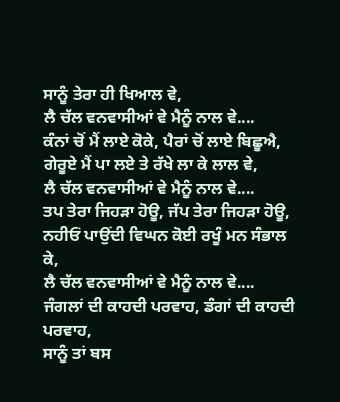ਸਾਨੂੰ ਤੇਰਾ ਹੀ ਖਿਆਲ ਵੇ,
ਲੈ ਚੱਲ ਵਨਵਾਸੀਆਂ ਵੇ ਮੈਨੂੰ ਨਾਲ ਵੇ....
ਕੰਨਾਂ ਚੋਂ ਮੈਂ ਲਾਏ ਕੋਕੇ, ਪੈਰਾਂ ਚੋਂ ਲਾਏ ਬਿਛੂਐ,
ਗੇਰੂਏ ਮੈਂ ਪਾ ਲਏ ਤੇ ਰੱਖੇ ਲਾ ਕੇ ਲਾਲ ਵੇ,
ਲੈ ਚੱਲ ਵਨਵਾਸੀਆਂ ਵੇ ਮੈਨੂੰ ਨਾਲ ਵੇ....
ਤਪ ਤੇਰਾ ਜਿਹੜਾ ਹੋਊ, ਜੱਪ ਤੇਰਾ ਜਿਹੜਾ ਹੋਊ,
ਨਹੀਓਂ ਪਾਉਂਦੀ ਵਿਘਨ ਕੋਈ ਰਖੂੰ ਮਨ ਸੰਭਾਲ ਕੇ,
ਲੈ ਚੱਲ ਵਨਵਾਸੀਆਂ ਵੇ ਮੈਨੂੰ ਨਾਲ ਵੇ....
ਜੰਗਲਾਂ ਦੀ ਕਾਹਦੀ ਪਰਵਾਹ, ਡੰਗਾਂ ਦੀ ਕਾਹਦੀ ਪਰਵਾਹ,
ਸਾਨੂੰ ਤਾਂ ਬਸ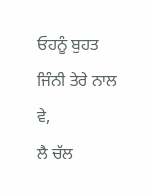ਓਹਨੂੰ ਬੁਹਤ ਜਿੰਨੀ ਤੇਰੇ ਨਾਲ ਵੇ,
ਲੈ ਚੱਲ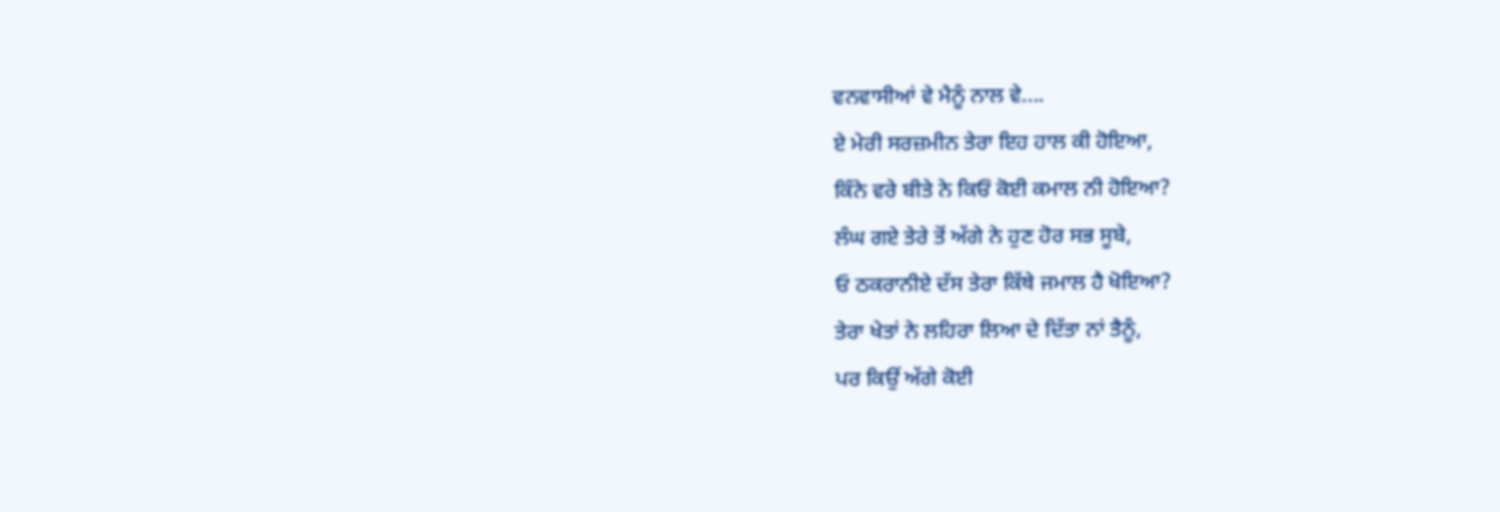ਵਨਵਾਸੀਆਂ ਵੇ ਮੈਨੂੰ ਨਾਲ ਵੇ....
ਏ ਮੇਰੀ ਸਰਜ਼ਮੀਨ ਤੇਰਾ ਇਹ ਹਾਲ ਕੀ ਹੋਇਆ,
ਕਿੰਨੇ ਵਰੇ ਬੀਤੇ ਨੇ ਕਿਓਂ ਕੋਈ ਕਮਾਲ ਨੀ ਹੋਇਆ?
ਲੰਘ ਗਏ ਤੇਰੇ ਤੋਂ ਅੱਗੇ ਨੇ ਹੁਣ ਹੋਰ ਸਭ ਸੂਬੇ,
ਓ ਠਕਰਾਨੀਏ ਦੱਸ ਤੇਰਾ ਕਿੱਥੇ ਜਮਾਲ ਹੈ ਖੋਇਆ?
ਤੇਰਾ ਖੇਤਾਂ ਨੇ ਲਹਿਰਾ ਲਿਆ ਦੇ ਦਿੱਤਾ ਨਾਂ ਤੈਨੂੰ,
ਪਰ ਕਿਉਂ ਅੱਗੇ ਕੋਈ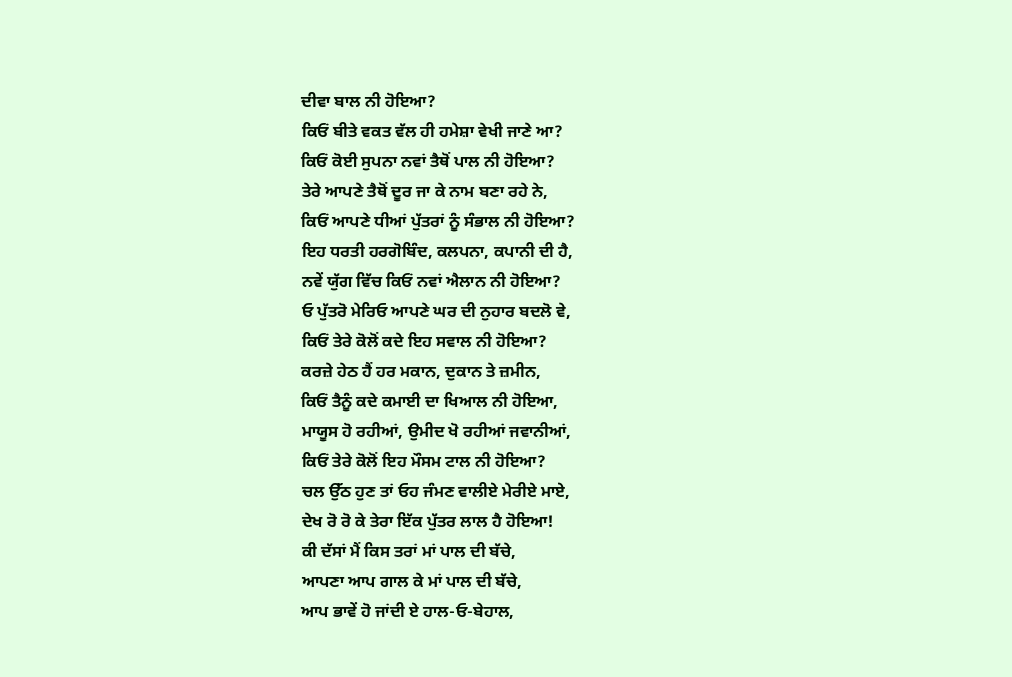ਦੀਵਾ ਬਾਲ ਨੀ ਹੋਇਆ?
ਕਿਓਂ ਬੀਤੇ ਵਕਤ ਵੱਲ ਹੀ ਹਮੇਸ਼ਾ ਵੇਖੀ ਜਾਣੇ ਆ?
ਕਿਓਂ ਕੋਈ ਸੁਪਨਾ ਨਵਾਂ ਤੈਥੋਂ ਪਾਲ ਨੀ ਹੋਇਆ?
ਤੇਰੇ ਆਪਣੇ ਤੈਥੋਂ ਦੂਰ ਜਾ ਕੇ ਨਾਮ ਬਣਾ ਰਹੇ ਨੇ,
ਕਿਓਂ ਆਪਣੇ ਧੀਆਂ ਪੁੱਤਰਾਂ ਨੂੰ ਸੰਭਾਲ ਨੀ ਹੋਇਆ?
ਇਹ ਧਰਤੀ ਹਰਗੋਬਿੰਦ, ਕਲਪਨਾ, ਕਪਾਨੀ ਦੀ ਹੈ,
ਨਵੇਂ ਯੁੱਗ ਵਿੱਚ ਕਿਓਂ ਨਵਾਂ ਐਲਾਨ ਨੀ ਹੋਇਆ?
ਓ ਪੁੱਤਰੋ ਮੇਰਿਓ ਆਪਣੇ ਘਰ ਦੀ ਨੁਹਾਰ ਬਦਲੋ ਵੇ,
ਕਿਓਂ ਤੇਰੇ ਕੋਲੋਂ ਕਦੇ ਇਹ ਸਵਾਲ ਨੀ ਹੋਇਆ?
ਕਰਜ਼ੇ ਹੇਠ ਹੈਂ ਹਰ ਮਕਾਨ, ਦੁਕਾਨ ਤੇ ਜ਼ਮੀਨ,
ਕਿਓਂ ਤੈਨੂੰ ਕਦੇ ਕਮਾਈ ਦਾ ਖਿਆਲ ਨੀ ਹੋਇਆ,
ਮਾਯੂਸ ਹੋ ਰਹੀਆਂ, ਉਮੀਦ ਖੋ ਰਹੀਆਂ ਜਵਾਨੀਆਂ,
ਕਿਓਂ ਤੇਰੇ ਕੋਲੋਂ ਇਹ ਮੌਸਮ ਟਾਲ ਨੀ ਹੋਇਆ?
ਚਲ ਉੱਠ ਹੁਣ ਤਾਂ ਓਹ ਜੰਮਣ ਵਾਲੀਏ ਮੇਰੀਏ ਮਾਏ,
ਦੇਖ ਰੋ ਰੋ ਕੇ ਤੇਰਾ ਇੱਕ ਪੁੱਤਰ ਲਾਲ ਹੈ ਹੋਇਆ!
ਕੀ ਦੱਸਾਂ ਮੈਂ ਕਿਸ ਤਰਾਂ ਮਾਂ ਪਾਲ ਦੀ ਬੱਚੇ,
ਆਪਣਾ ਆਪ ਗਾਲ ਕੇ ਮਾਂ ਪਾਲ ਦੀ ਬੱਚੇ,
ਆਪ ਭਾਵੇਂ ਹੋ ਜਾਂਦੀ ਏ ਹਾਲ-ਓ-ਬੇਹਾਲ,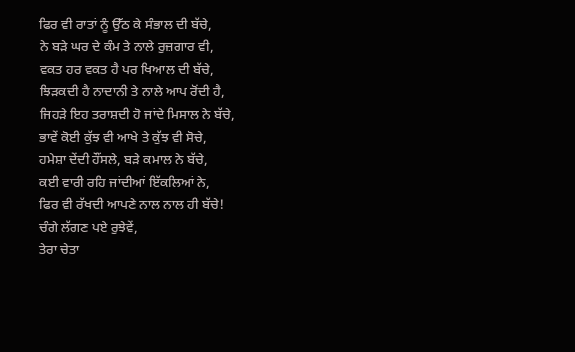ਫਿਰ ਵੀ ਰਾਤਾਂ ਨੂੰ ਉੱਠ ਕੇ ਸੰਭਾਲ ਦੀ ਬੱਚੇ,
ਨੇ ਬੜੇ ਘਰ ਦੇ ਕੰਮ ਤੇ ਨਾਲੇ ਰੁਜ਼ਗਾਰ ਵੀ,
ਵਕਤ ਹਰ ਵਕਤ ਹੈ ਪਰ ਖਿਆਲ ਦੀ ਬੱਚੇ,
ਝਿੜਕਦੀ ਹੈ ਨਾਦਾਨੀ ਤੇ ਨਾਲੇ ਆਪ ਰੋਂਦੀ ਹੈ,
ਜਿਹੜੇ ਇਹ ਤਰਾਸ਼ਦੀ ਹੋ ਜਾਂਦੇ ਮਿਸਾਲ ਨੇ ਬੱਚੇ,
ਭਾਵੇਂ ਕੋਈ ਕੁੱਝ ਵੀ ਆਖੇ ਤੇ ਕੁੱਝ ਵੀ ਸੋਚੇ,
ਹਮੇਸ਼ਾ ਦੇਂਦੀ ਹੌਂਸਲੇ, ਬੜੇ ਕਮਾਲ ਨੇ ਬੱਚੇ,
ਕਈ ਵਾਰੀ ਰਹਿ ਜਾਂਦੀਆਂ ਇੱਕਲਿਆਂ ਨੇ,
ਫਿਰ ਵੀ ਰੱਖਦੀ ਆਪਣੇ ਨਾਲ ਨਾਲ ਹੀ ਬੱਚੇ!
ਚੰਗੇ ਲੱਗਣ ਪਏ ਰੁਝੇਵੇਂ,
ਤੇਰਾ ਚੇਤਾ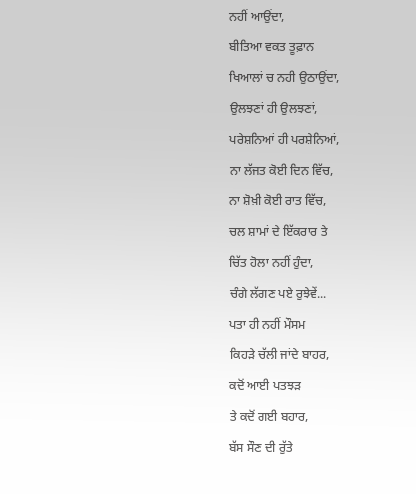ਨਹੀਂ ਆਉਂਦਾ,
ਬੀਤਿਆ ਵਕਤ ਤੂਫ਼ਾਨ
ਖਿਆਲਾਂ ਚ ਨਹੀ ਉਠਾਉਂਦਾ,
ਉਲਝਣਾਂ ਹੀ ਉਲਝਣਾਂ,
ਪਰੇਸ਼ਨਿਆਂ ਹੀ ਪਰਸ਼ੇਨਿਆਂ,
ਨਾ ਲੱਜਤ ਕੋਈ ਦਿਨ ਵਿੱਚ,
ਨਾ ਸ਼ੋਖ਼ੀ ਕੋਈ ਰਾਤ ਵਿੱਚ,
ਚਲ ਸ਼ਾਮਾਂ ਦੇ ਇੱਕਰਾਰ ਤੇ
ਚਿੱਤ ਹੋਲਾ ਨਹੀਂ ਹੁੰਦਾ,
ਚੰਗੇ ਲੱਗਣ ਪਏ ਰੁਝੇਵੇਂ...
ਪਤਾ ਹੀ ਨਹੀਂ ਮੌਸਮ
ਕਿਹੜੇ ਚੱਲੀ ਜਾਂਦੇ ਬਾਹਰ,
ਕਦੋਂ ਆਈ ਪਤਝੜ
ਤੇ ਕਦੋਂ ਗਈ ਬਹਾਰ,
ਬੱਸ ਸੌਣ ਦੀ ਰੁੱਤੇ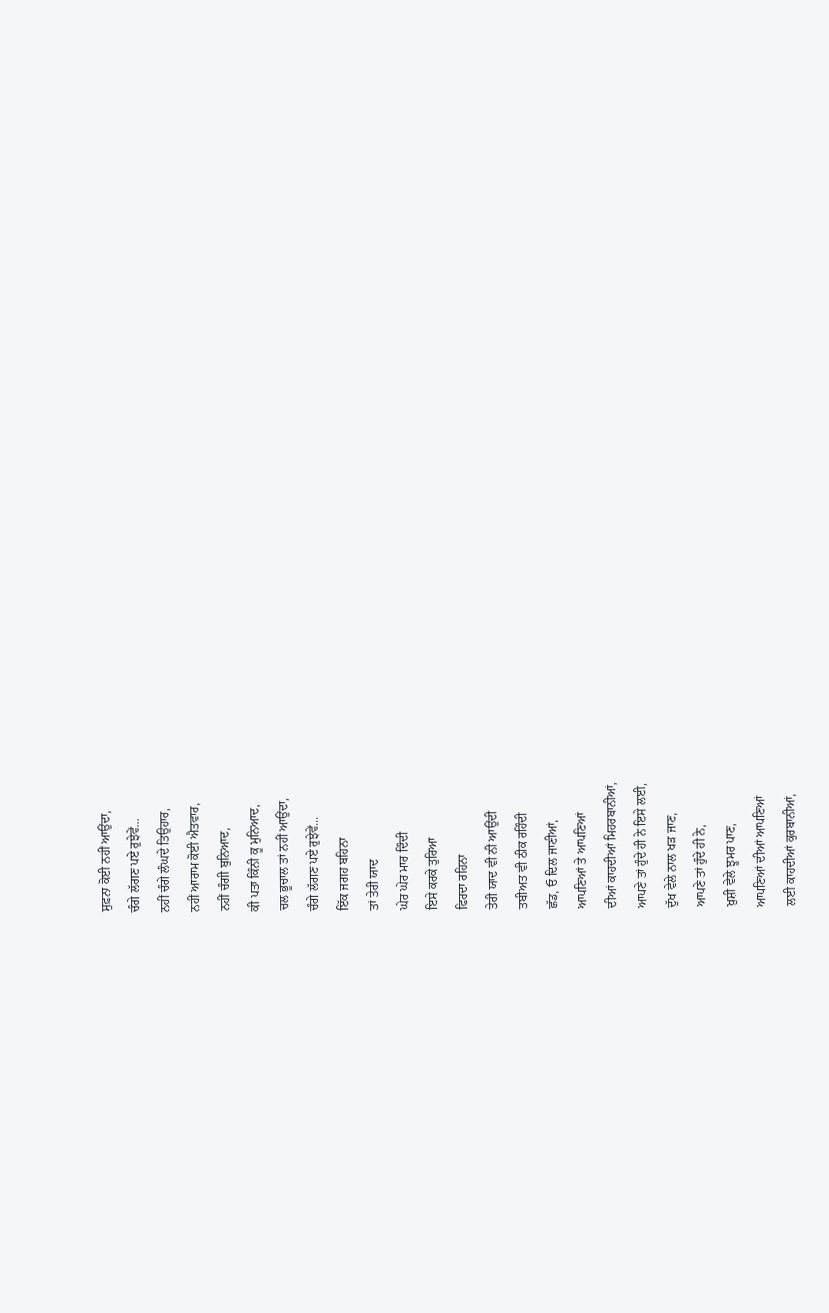ਸੁਫ਼ਨਾ ਕੋਈ ਨਹੀਂ ਆਉਂਦਾ,
ਚੰਗੇ ਲੱਗਣ ਪਏ ਰੁਝੇਵੇਂ...
ਨਹੀਂ ਚੰਗੇ ਲੰਘਦੇ ਤਿਉਹਾਰ,
ਨਹੀਂ ਆਰਾਮ ਕੋਈ ਐਤਵਾਰ,
ਨਹੀਂ ਚੰਗੀ ਬੁਨਿਆਦ,
ਕੀ ਪਤਾ ਕਿੰਨੀ ਕੂ ਮੁਨਿਆਦ,
ਚਲ ਭੂਚਾਲ ਤਾਂ ਨਹੀਂ ਆਉਂਦਾ,
ਚੰਗੇ ਲੱਗਣ ਪਏ ਰੁਝੇਵੇਂ...
ਇੱਕ ਜਗਹ ਬਹਿਨਾ
ਤਾਂ ਤੇਰੀ ਯਾਦ
ਘੇਰ ਘੇਰ ਮਾਰ ਦਿੰਦੀ
ਇਸੇ ਕਰਕੇ ਤੁਰਿਆ
ਫਿਰਦਾ ਰਹਿਨਾ
ਤੇਰੀ ਯਾਦ ਵੀ ਨੀ ਆਉਂਦੀ
ਤਬੀਅਤ ਵੀ ਠੀਕ ਰਹਿੰਦੀ
ਛੱਡ, ਓ ਦਿਲ ਜਾਣੀਆਂ,
ਆਪਣਿਆਂ ਤੇ ਆਪਣਿਆਂ
ਦੀਆਂ ਕਾਹਦੀਆਂ ਮਿਹਰਬਾਨੀਆਂ,
ਆਪਣੇ ਤਾਂ ਹੁੰਦੇ ਹੀ ਨੇ ਇਸੇ ਲਈ,
ਦੁੱਖ ਵੇਲੇ ਨਾਲ ਖੜ ਜਾਣ,
ਆਪਣੇ ਤਾਂ ਹੁੰਦੇ ਹੀ ਨੇ,
ਖ਼ੁਸ਼ੀ ਵੇਲੇ ਝੂਮਰ ਪਾਣ,
ਆਪਣਿਆਂ ਦੀਆਂ ਆਪਣਿਆਂ
ਲਈ ਕਾਹਦੀਆਂ ਕੁਰਬਾਨੀਆਂ,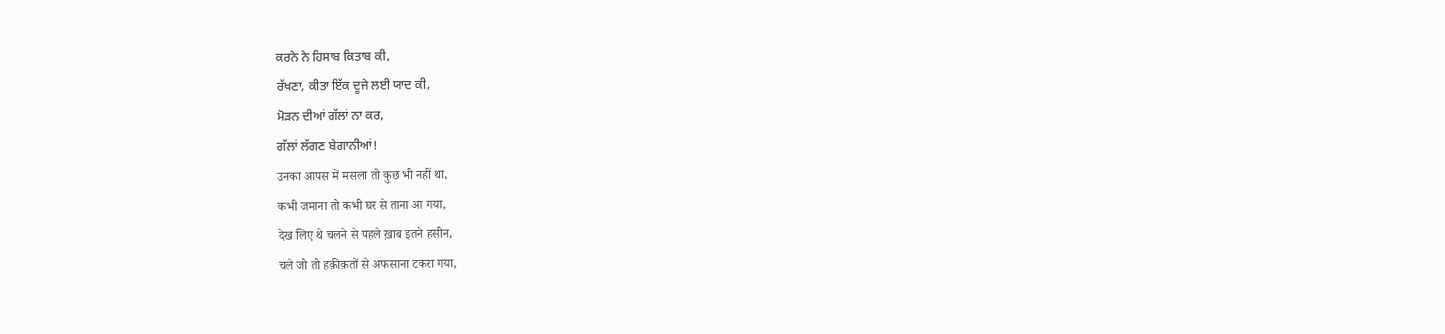ਕਰਨੇ ਨੇ ਹਿਸਾਬ ਕਿਤਾਬ ਕੀ,
ਰੱਖਣਾ, ਕੀਤਾ ਇੱਕ ਦੂਜੇ ਲਈ ਯਾਦ ਕੀ,
ਮੋੜਨ ਦੀਆਂ ਗੱਲਾਂ ਨਾ ਕਰ,
ਗੱਲਾਂ ਲੱਗਣ ਬੇਗਾਨੀਆਂ!
उनका आपस में मसला तो कुछ भी नहीं था,
कभी जमाना तो कभी घर से ताना आ गया,
देख लिए थे चलने से पहले ख़ाब इतने हसीन,
चले जो तो हक़ीक़तों से अफसाना टकरा गया,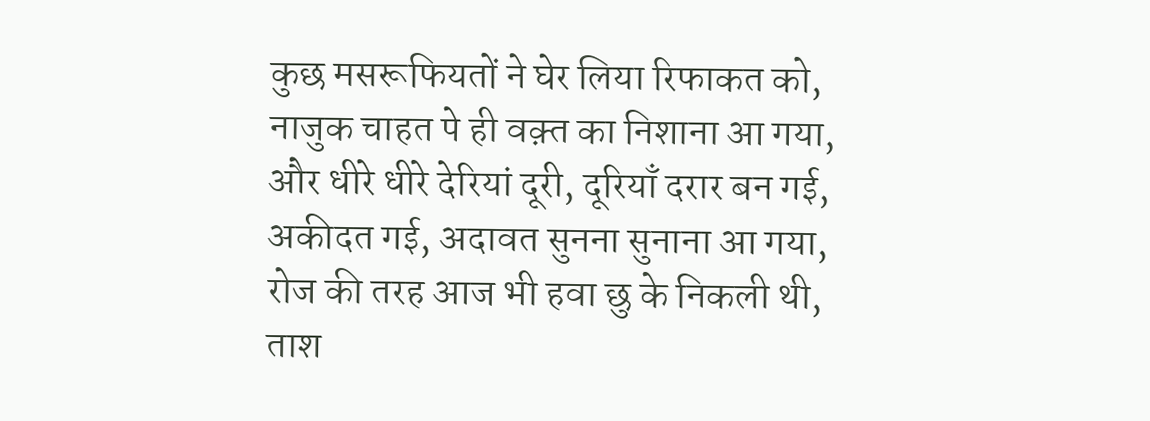कुछ मसरूफियतों ने घेर लिया रिफाकत को,
नाजुक चाहत पे ही वक़्त का निशाना आ गया,
और धीरे धीरे देरियां दूरी, दूरियाँ दरार बन गई,
अकीदत गई, अदावत सुनना सुनाना आ गया,
रोज की तरह आज भी हवा छु के निकली थी,
ताश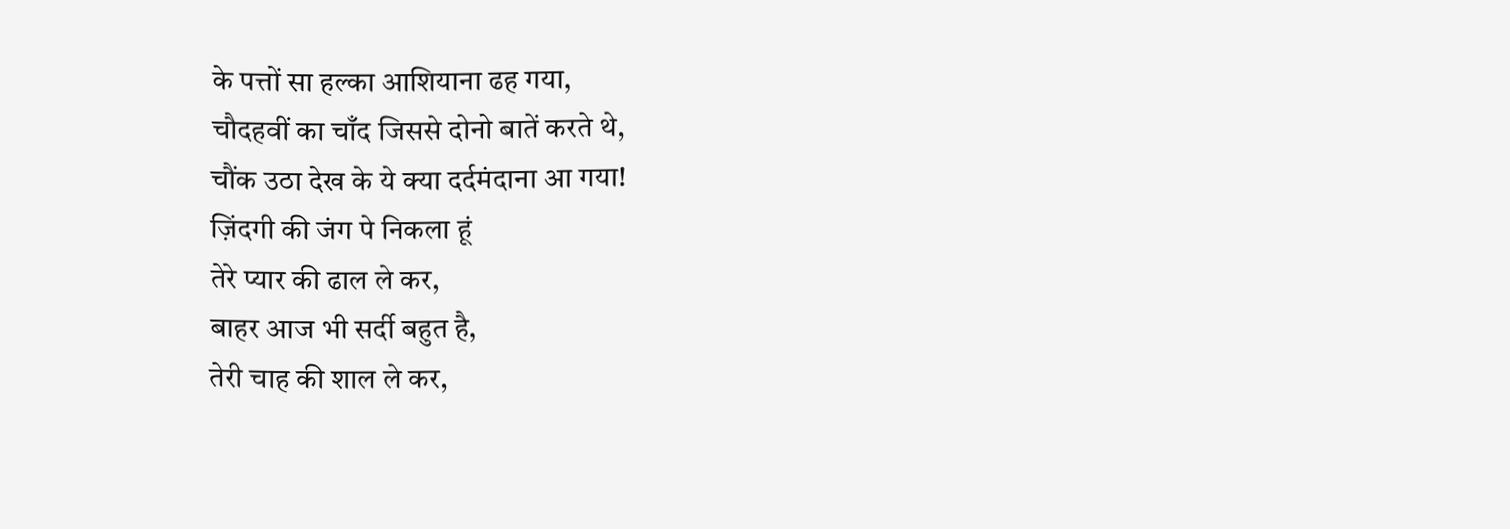के पत्तों सा हल्का आशियाना ढह गया,
चौदहवीं का चाँद जिससे दोनो बातें करते थे,
चौंक उठा देख के ये क्या दर्दमंदाना आ गया!
ज़िंदगी की जंग पे निकला हूं
तेरे प्यार की ढाल ले कर,
बाहर आज भी सर्दी बहुत है,
तेरी चाह की शाल ले कर,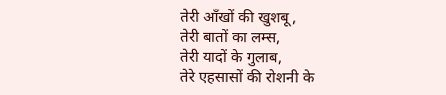तेरी आँखों की खुशबू,
तेरी बातों का लम्स,
तेरी यादों के गुलाब,
तेरे एहसासों की रोशनी के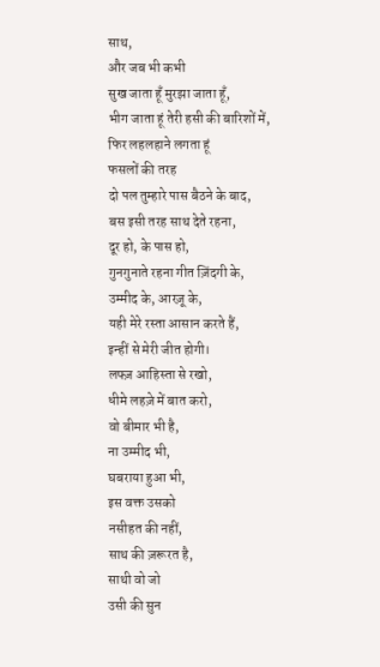साथ,
और जब भी कभी
सुख जाता हूँ मुरझा जाता हूँ,
भीग जाता हूं तेरी हसी की बारिशों में,
फिर लहलहाने लगता हूं
फसलों की तरह
दो पल तुम्हारे पास बैठने के बाद,
बस इसी तरह साथ देते रहना,
दूर हो, के पास हो,
गुनगुनाते रहना गीत ज़िंदगी के,
उम्मीद के, आरज़ू के,
यही मेरे रस्ता आसान करते हैं,
इन्हीं से मेरी जीत होगी।
लफ्ज़ आहिस्ता से रखो,
धीमे लहज़े में बात करो,
वो बीमार भी है,
ना उम्मीद भी,
घबराया हुआ भी,
इस वक्त उसको
नसीहत की नहीं,
साथ की ज़रूरत है,
साथी वो जो
उसी की सुन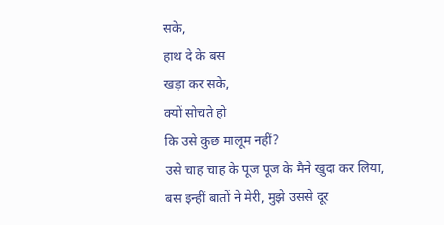सके,
हाथ दे के बस
खड़ा कर सके,
क्यों सोचते हो
कि उसे कुछ मालूम नहीं?
उसे चाह चाह के पूज पूज के मैने खुदा कर लिया,
बस इन्हीं बातों ने मेरी, मुझे उससे दूर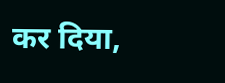कर दिया,